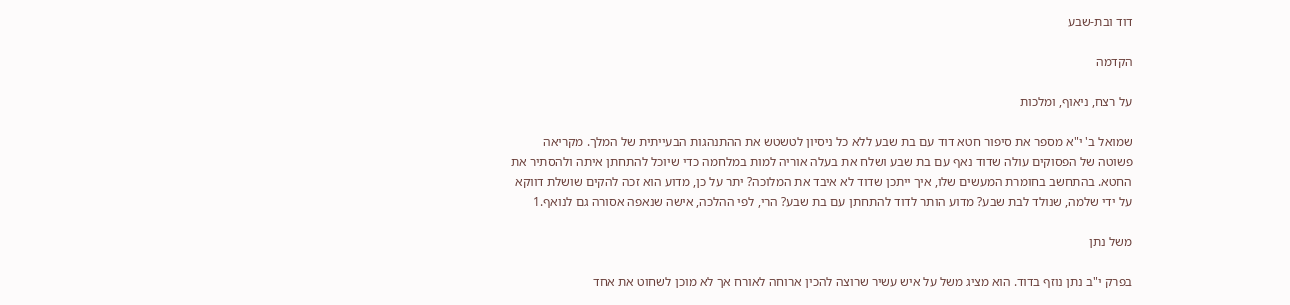דוד ובת-שבע

הקדמה

על רצח, ניאוף, ומלכות

שמואל ב' י"א מספר את סיפור חטא דוד עם בת שבע ללא כל ניסיון לטשטש את ההתנהגות הבעייתית של המלך. מקריאה פשוטה של הפסוקים עולה שדוד נאף עם בת שבע ושלח את בעלה אוריה למות במלחמה כדי שיוכל להתחתן איתה ולהסתיר את החטא. בהתחשב בחומרת המעשים שלו, איך ייתכן שדוד לא איבד את המלוכה? יתר על כן, מדוע הוא זכה להקים שושלת דווקא על ידי שלמה, שנולד לבת שבע? מדוע הותר לדוד להתחתן עם בת שבע? הרי, לפי ההלכה, אישה שנאפה אסורה גם לנואף.1

משל נתן

בפרק י"ב נתן נוזף בדוד. הוא מציג משל על איש עשיר שרוצה להכין ארוחה לאורח אך לא מוכן לשחוט את אחד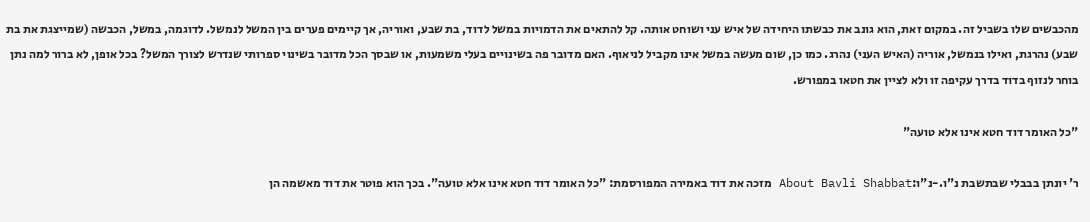מהכבשים שלו בשביל זה. במקום זאת, הוא גונב את כבשתו היחידה של איש עני ושוחט אותה. קל להתאים את הדמויות במשל לדוד, בת שבע, ואוריה, אך קיימים פערים בין המשל לנמשל. לדוגמה, במשל, הכבשה (שמייצגת את בת שבע) נהרגת, ואילו בנמשל, אוריה (האיש העני) נהרג. כמו כן, שום מעשה במשל אינו מקביל לניאוף. האם מדובר פה בשינויים בעלי משמעות, או שבסך הכל מדובר בשינוי ספרותי שנדרש לצורך המשל? בכל אופן, לא ברור למה נתן בוחר לנזוף בדוד בדרך עקיפה זו ולא לציין את חטאו במפורש.

"כל האומר דוד חטא אינו אלא טועה"

ר' יונתן בבבלי שבתשבת נ"ו.-נ"ו:About Bavli Shabbat מזכה את דוד באמירה המפורסמת: "כל האומר דוד חטא אינו אלא טועה". בכך הוא פוטר את דוד מאשמה הן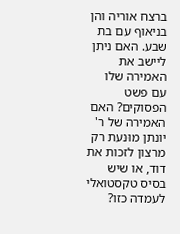ברצח אוריה והן בניאוף עם בת שבע. האם ניתן ליישב את האמירה שלו עם פשט הפסוקים? האם האמירה של ר' יונתן מוּנעת רק מרצון לזכות את דוד, או שיש בסיס טקסטואלי לעמדה כזו?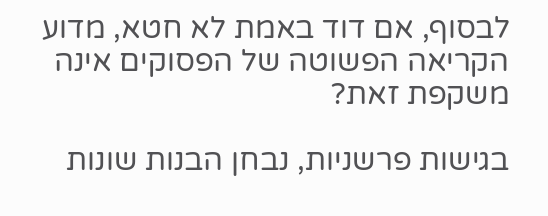לבסוף, אם דוד באמת לא חטא, מדוע הקריאה הפשוטה של הפסוקים אינה משקפת זאת?

בגישות פרשניות, נבחן הבנות שונות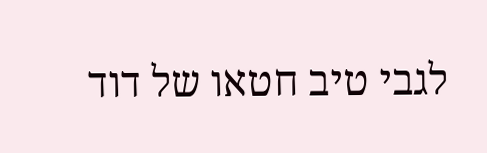לגבי טיב חטאו של דוד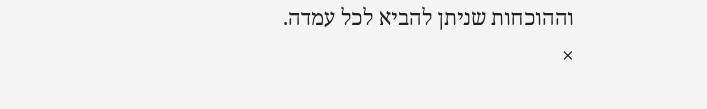וההוכחות שניתן להביא לכל עמדה.
×